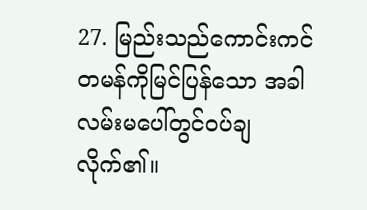27. မြည်းသည်ကောင်းကင်တမန်ကိုမြင်ပြန်သော အခါ လမ်းမပေါ်တွင်ဝပ်ချလိုက်၏။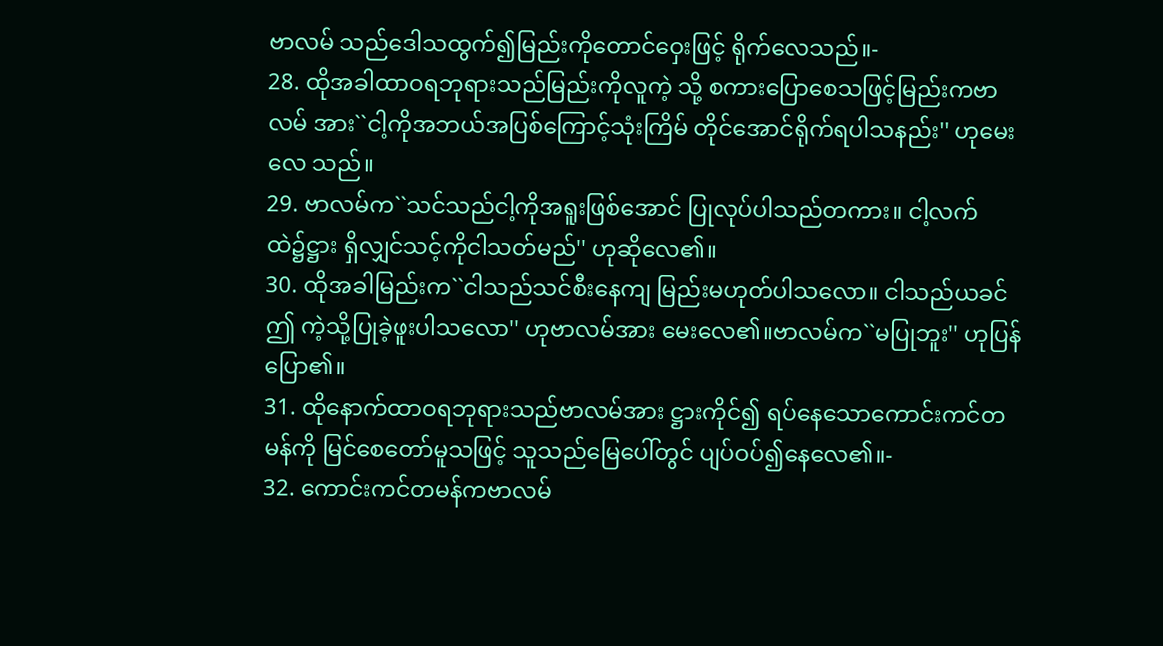ဗာလမ် သည်ဒေါသထွက်၍မြည်းကိုတောင်ဝှေးဖြင့် ရိုက်လေသည်။-
28. ထိုအခါထာဝရဘုရားသည်မြည်းကိုလူကဲ့ သို့ စကားပြောစေသဖြင့်မြည်းကဗာလမ် အား``ငါ့ကိုအဘယ်အပြစ်ကြောင့်သုံးကြိမ် တိုင်အောင်ရိုက်ရပါသနည်း'' ဟုမေးလေ သည်။
29. ဗာလမ်က``သင်သည်ငါ့ကိုအရူးဖြစ်အောင် ပြုလုပ်ပါသည်တကား။ ငါ့လက်ထဲ၌ဋ္ဌား ရှိလျှင်သင့်ကိုငါသတ်မည်'' ဟုဆိုလေ၏။
30. ထိုအခါမြည်းက``ငါသည်သင်စီးနေကျ မြည်းမဟုတ်ပါသလော။ ငါသည်ယခင်ဤ ကဲ့သို့ပြုခဲ့ဖူးပါသလော'' ဟုဗာလမ်အား မေးလေ၏။ဗာလမ်က``မပြုဘူး'' ဟုပြန်ပြော၏။
31. ထိုနောက်ထာဝရဘုရားသည်ဗာလမ်အား ဋ္ဌားကိုင်၍ ရပ်နေသောကောင်းကင်တမန်ကို မြင်စေတော်မူသဖြင့် သူသည်မြေပေါ်တွင် ပျပ်ဝပ်၍နေလေ၏။-
32. ကောင်းကင်တမန်ကဗာလမ်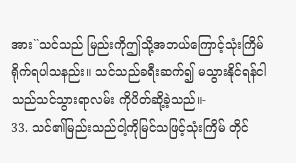အား``သင်သည် မြည်းကိုဤသို့အဘယ်ကြောင့်သုံးကြိမ် ရိုက်ရပါသနည်း။ သင်သည်ခရီးဆက်၍ မသွားနိုင်ရန်ငါသည်သင်သွားရာလမ်း ကိုပိတ်ဆို့ခဲ့သည်။-
33. သင်၏မြည်းသည်ငါ့ကိုမြင်သဖြင့်သုံးကြိမ် တိုင်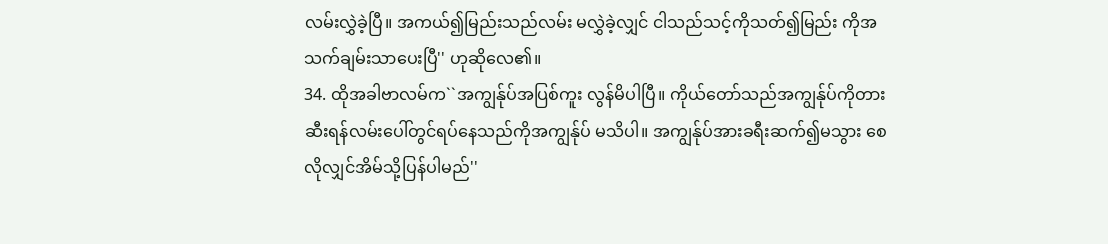လမ်းလွှဲခဲ့ပြီ။ အကယ်၍မြည်းသည်လမ်း မလွှဲခဲ့လျှင် ငါသည်သင့်ကိုသတ်၍မြည်း ကိုအသက်ချမ်းသာပေးပြီ'' ဟုဆိုလေ၏။
34. ထိုအခါဗာလမ်က``အကျွန်ုပ်အပြစ်ကူး လွန်မိပါပြီ။ ကိုယ်တော်သည်အကျွန်ုပ်ကိုတား ဆီးရန်လမ်းပေါ်တွင်ရပ်နေသည်ကိုအကျွန်ုပ် မသိပါ။ အကျွန်ုပ်အားခရီးဆက်၍မသွား စေလိုလျှင်အိမ်သို့ပြန်ပါမည်''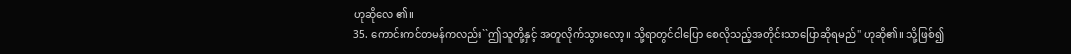ဟုဆိုလေ ၏။
35. ကောင်းကင်တမန်ကလည်း``ဤသူတို့နှင့် အတူလိုက်သွားလော့။ သို့ရာတွင်ငါပြော စေလိုသည့်အတိုင်းသာပြောဆိုရမည်'' ဟုဆို၏။ သို့ဖြစ်၍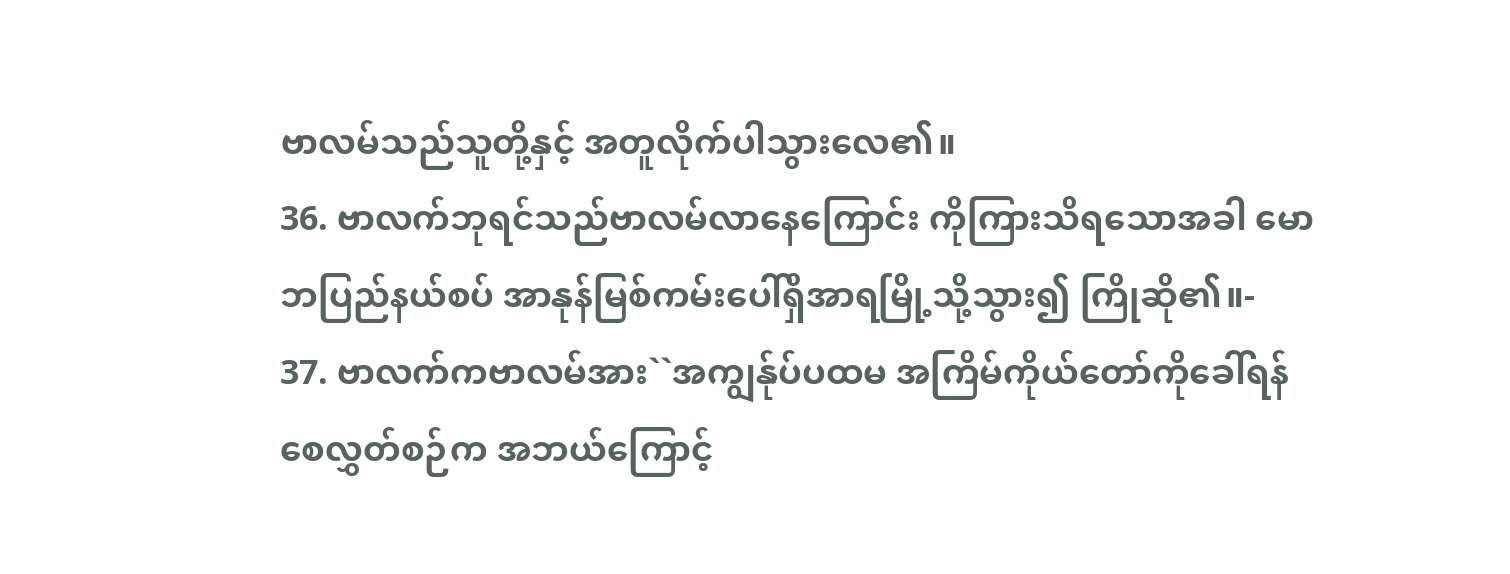ဗာလမ်သည်သူတို့နှင့် အတူလိုက်ပါသွားလေ၏။
36. ဗာလက်ဘုရင်သည်ဗာလမ်လာနေကြောင်း ကိုကြားသိရသောအခါ မောဘပြည်နယ်စပ် အာနုန်မြစ်ကမ်းပေါ်ရှိအာရမြို့သို့သွား၍ ကြိုဆို၏။-
37. ဗာလက်ကဗာလမ်အား``အကျွန်ုပ်ပထမ အကြိမ်ကိုယ်တော်ကိုခေါ်ရန်စေလွှတ်စဉ်က အဘယ်ကြောင့်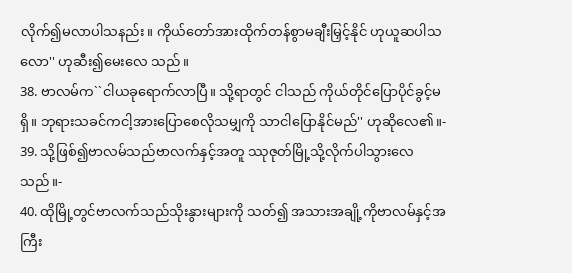လိုက်၍မလာပါသနည်း။ ကိုယ်တော်အားထိုက်တန်စွာမချီးမြှင့်နိုင် ဟုယူဆပါသလော'' ဟုဆီး၍မေးလေ သည်။
38. ဗာလမ်က``ငါယခုရောက်လာပြီ။ သို့ရာတွင် ငါသည် ကိုယ်တိုင်ပြောပိုင်ခွင့်မရှိ။ ဘုရားသခင်ကငါ့အားပြောစေလိုသမျှကို သာငါပြောနိုင်မည်'' ဟုဆိုလေ၏။-
39. သို့ဖြစ်၍ဗာလမ်သည်ဗာလက်နှင့်အတူ ဿုဇုတ်မြို့သို့လိုက်ပါသွားလေသည်။-
40. ထိုမြို့တွင်ဗာလက်သည်သိုးနွားများကို သတ်၍ အသားအချို့ကိုဗာလမ်နှင့်အကြီး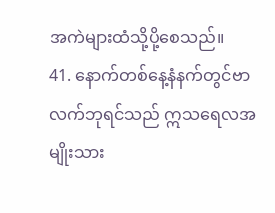အကဲများထံသို့ပို့စေသည်။
41. နောက်တစ်နေ့နံနက်တွင်ဗာလက်ဘုရင်သည် ဣသရေလအမျိုးသား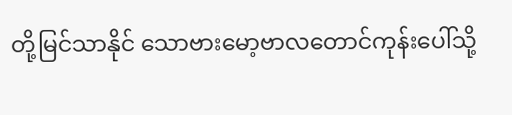တို့မြင်သာနိုင် သောဗားမော့ဗာလတောင်ကုန်းပေါ်သို့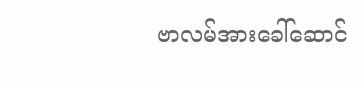ဗာလမ်အားခေါ်ဆောင်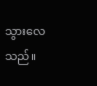သွားလေသည်။